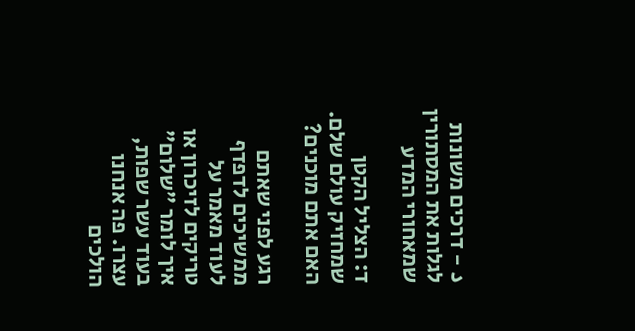د – דרכים משונות לגלות את המסתורין שמאחורי המדע

ד: הצליל הקטן שמחזיק עולם שלם. האם אתם מוכנים?

רגע לפני שאתם ממשיכים לדפדף לעוד מאמר על טריקים לזיכרון או איך לומר "שלום" בעוד עשר שפות, עצרו. פה אנחנו הולכים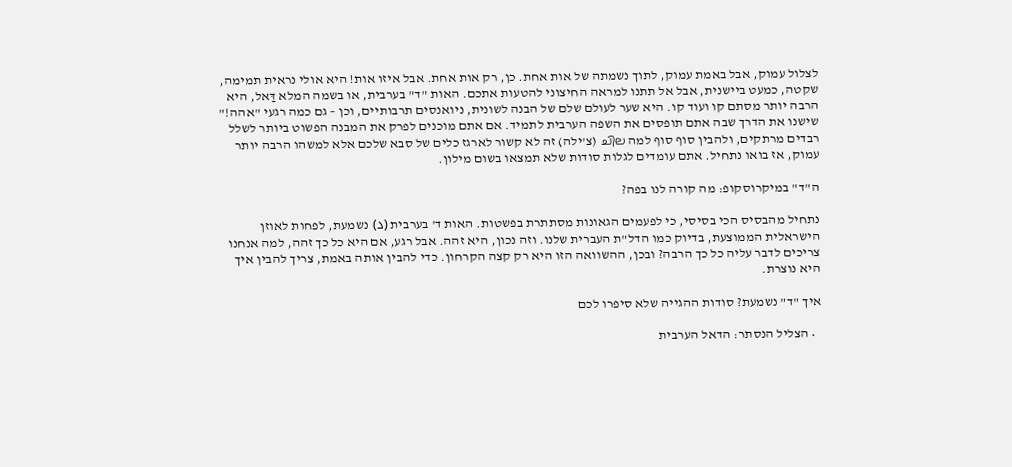לצלול עמוק, אבל באמת עמוק, לתוך נשמתה של אות אחת. כן, רק אות אחת. אבל איזו אות! היא אולי נראית תמימה, שקטה, כמעט ביישנית, אבל אל תתנו למראה החיצוני להטעות אתכם. האות "ד" בערבית, או בשמה המלא דַּאל, היא הרבה יותר מסתם קו ועוד קו. היא שער לעולם שלם של הבנה לשונית, ניואנסים תרבותיים, וכן – גם כמה רגעי "אהה!" שישנו את הדרך שבה אתם תופסים את השפה הערבית לתמיד. אם אתם מוכנים לפרק את המבנה הפשוט ביותר לשלל רבדים מרתקים, ולהבין סוף סוף למה ചില (צ'ילה) זה לא קשור לארגז כלים של סבא שלכם אלא למשהו הרבה יותר עמוק, אז בואו נתחיל. אתם עומדים לגלות סודות שלא תמצאו בשום מילון.

ה"ד" במיקרוסקופ: מה קורה לנו בפה?

נתחיל מהבסיס הכי בסיסי, כי לפעמים הגאונות מסתתרת בפשטות. האות ד' בערבית (د) נשמעת, לפחות לאוזן הישראלית הממוצעת, בדיוק כמו הדל"ת העברית שלנו. וזה נכון, היא זהה. אבל רגע, אם היא כל כך זהה, למה אנחנו צריכים לדבר עליה כל כך הרבה? ובכן, ההשוואה הזו היא רק קצה הקרחון. כדי להבין אותה באמת, צריך להבין איך היא נוצרת.

איך "ד" נשמעת? סודות ההגייה שלא סיפרו לכם

  • הצליל הנסתר: הדאל הערבית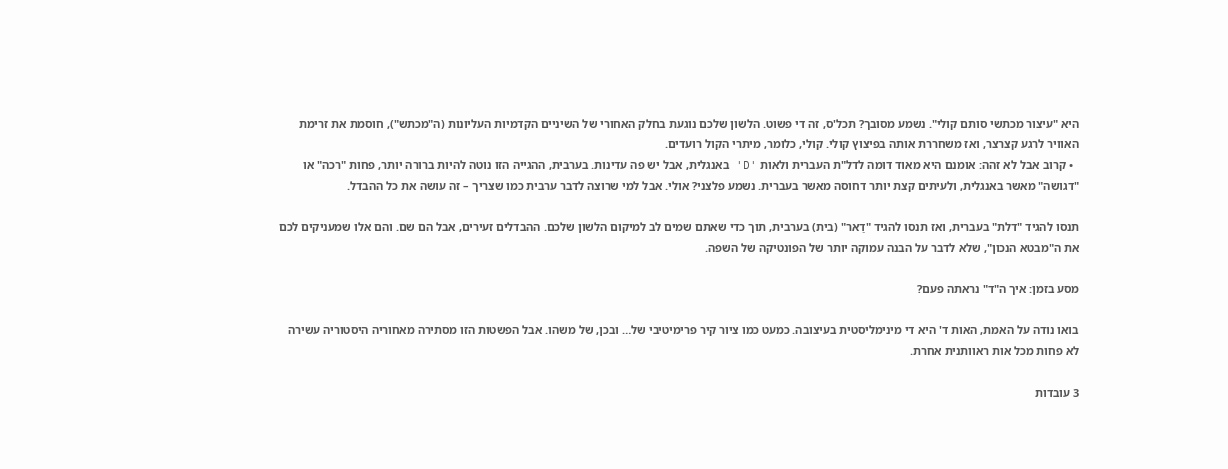היא "עיצור מכתשי סותם קולי". נשמע מסובך? תכל'ס, זה די פשוט. הלשון שלכם נוגעת בחלק האחורי של השיניים הקדמיות העליונות (ה"מכתש"), חוסמת את זרימת האוויר לרגע קצרצר, ואז משחררת אותה בפיצוץ קולי. קולי, כלומר, מיתרי הקול רועדים.
  • קרוב אבל לא זהה: אומנם היא מאוד דומה לדל"ת העברית ולאות 'D' באנגלית, אבל יש פה עדינות. בערבית, ההגייה הזו נוטה להיות ברורה יותר, פחות "רכה" או "דגושה" מאשר באנגלית, ולעיתים קצת יותר דחוסה מאשר בעברית. נשמע פלצני? אולי. אבל למי שרוצה לדבר ערבית כמו שצריך – זה עושה את כל ההבדל.

תנסו להגיד "דלת" בעברית, ואז תנסו להגיד "דַאר" (בית) בערבית, תוך כדי שאתם שמים לב למיקום הלשון שלכם. ההבדלים זעירים, אבל הם שם. והם אלו שמעניקים לכם את ה"מבטא הנכון", שלא לדבר על הבנה עמוקה יותר של הפונטיקה של השפה.

מסע בזמן: איך ה"ד" נראתה פעם?

בואו נודה על האמת, האות ד' היא די מינימליסטית בעיצובה. כמעט כמו ציור קיר פרימיטיבי של… ובכן, של משהו. אבל הפשטות הזו מסתירה מאחוריה היסטוריה עשירה לא פחות מכל אות ראוותנית אחרת.

3 עובדות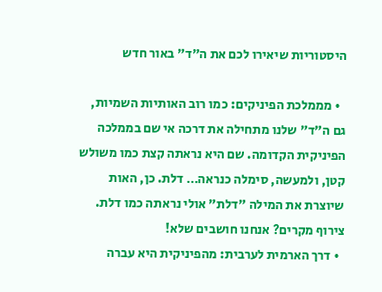היסטוריות שיאירו לכם את ה"ד" באור חדש

  • מממלכת הפיניקים: כמו רוב האותיות השמיות, גם ה"ד" שלנו מתחילה את דרכה אי שם בממלכה הפיניקית הקדומה. שם היא נראתה קצת כמו משולש קטן, ולמעשה, סימלה כנראה… דלת. כן, האות שיוצרת את המילה "דלת" אולי נראתה כמו דלת. צירוף מקרים? אנחנו חושבים שלא!
  • דרך הארמית לערבית: מהפיניקית היא עברה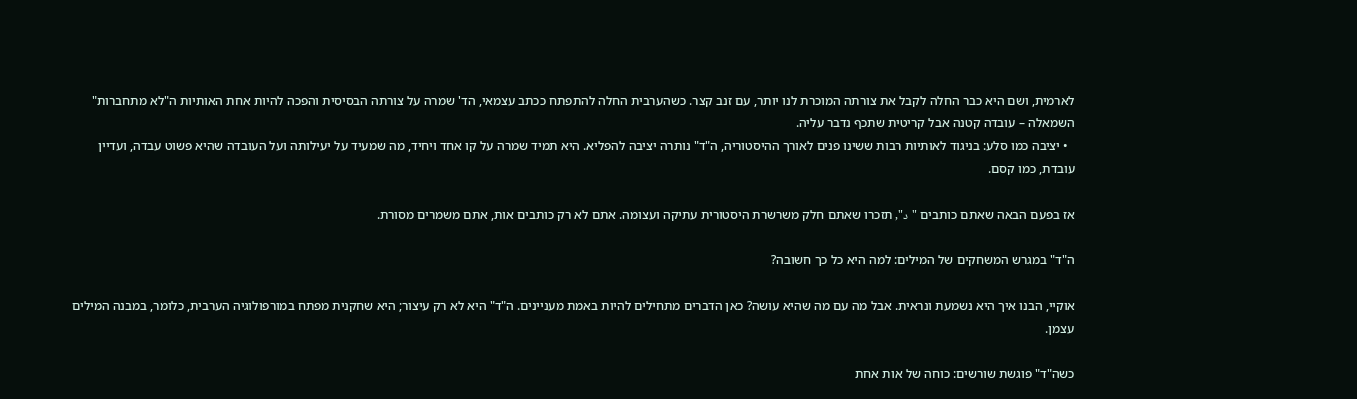לארמית, ושם היא כבר החלה לקבל את צורתה המוכרת לנו יותר, עם זנב קצר. כשהערבית החלה להתפתח ככתב עצמאי, הד' שמרה על צורתה הבסיסית והפכה להיות אחת האותיות ה"לא מתחברות" השמאלה – עובדה קטנה אבל קריטית שתכף נדבר עליה.
  • יציבה כמו סלע: בניגוד לאותיות רבות ששינו פנים לאורך ההיסטוריה, ה"ד" נותרה יציבה להפליא. היא תמיד שמרה על קו אחד ויחיד, מה שמעיד על יעילותה ועל העובדה שהיא פשוט עבדה, ועדיין עובדת, כמו קסם.

אז בפעם הבאה שאתם כותבים "د", תזכרו שאתם חלק משרשרת היסטורית עתיקה ועצומה. אתם לא רק כותבים אות, אתם משמרים מסורת.

ה"ד" במגרש המשחקים של המילים: למה היא כל כך חשובה?

אוקיי, הבנו איך היא נשמעת ונראית. אבל מה עם מה שהיא עושה? כאן הדברים מתחילים להיות באמת מעניינים. ה"ד" היא לא רק עיצור; היא שחקנית מפתח במורפולוגיה הערבית, כלומר, במבנה המילים עצמן.

כשה"ד" פוגשת שורשים: כוחה של אות אחת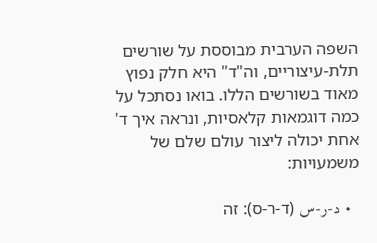השפה הערבית מבוססת על שורשים תלת-עיצוריים, וה"ד" היא חלק נפוץ מאוד בשורשים הללו. בואו נסתכל על כמה דוגמאות קלאסיות, ונראה איך ד' אחת יכולה ליצור עולם שלם של משמעויות:

  • د-ر-س (ד-ר-ס): זה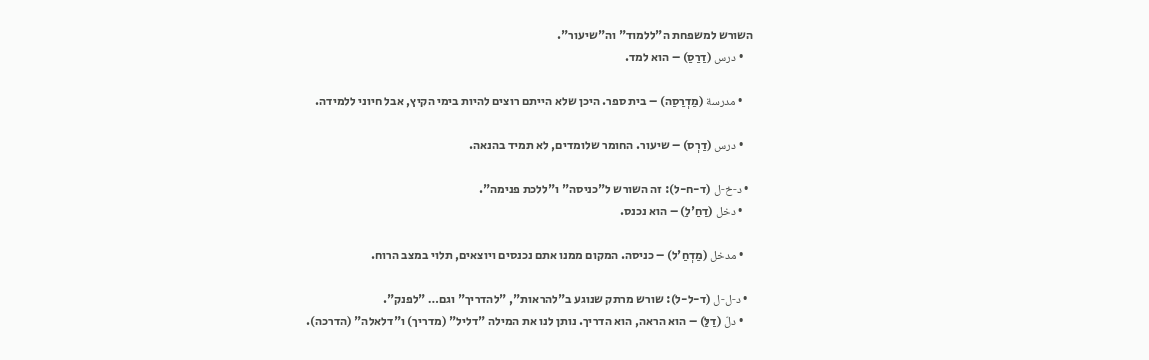השורש למשפחת ה"ללמוד" וה"שיעור".
    • درس (דַרַסַ) – הוא למד.

    • مدرسة (מַדְרַסַה) – בית ספר. היכן שלא הייתם רוצים להיות בימי הקיץ, אבל חיוני ללמידה.

    • درس (דַרְס) – שיעור. החומר שלומדים, לא תמיד בהנאה.

  • د-خ-ل (ד-ח-ל): זה השורש ל"כניסה" ו"ללכת פנימה".
    • دخل (דַחַ'לַ) – הוא נכנס.

    • مدخل (מַדְחַ'ל) – כניסה. המקום ממנו אתם נכנסים ויוצאים, תלוי במצב הרוח.

  • د-ل-ل (ד-ל-ל): שורש מרתק שנוגע ב"להראות", "להדריך" וגם… "לפנק".
    • دلّ (דַלַּ) – הוא הראה, הוא הדריך. נותן לנו את המילה "דליל" (מדריך) ו"דלאלה" (הדרכה).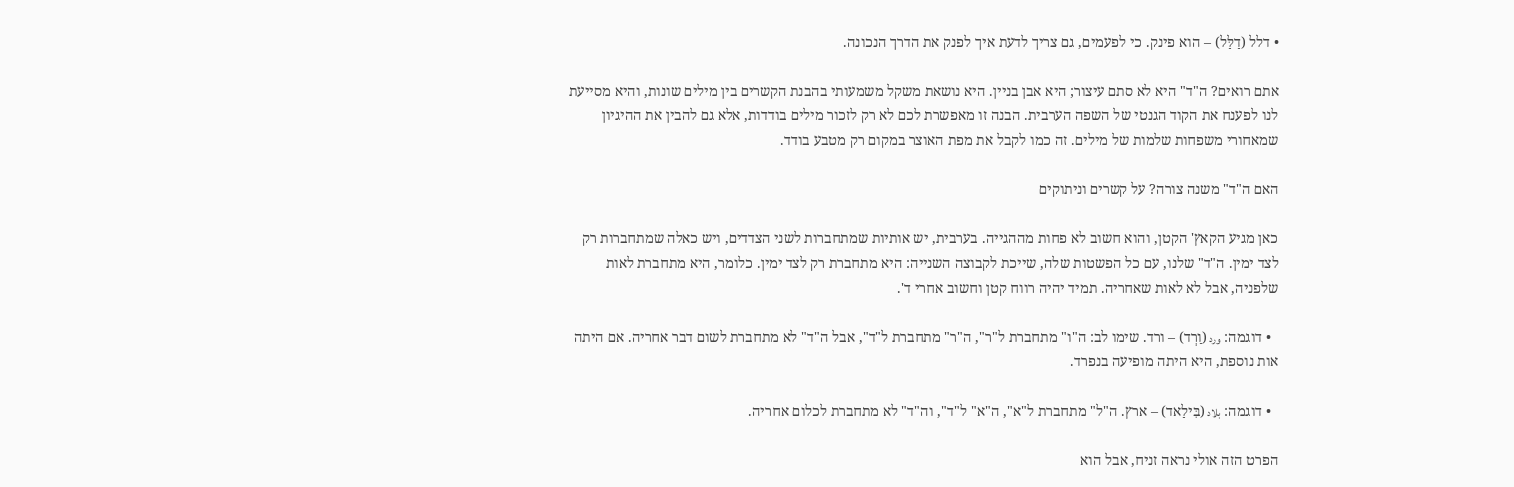• דלל (דַלַּל) – הוא פינק. כי לפעמים, גם צריך לדעת איך לפנק את הדרך הנכונה.

אתם רואים? ה"ד" היא לא סתם עיצור; היא אבן בניין. היא נושאת משקל משמעותי בהבנת הקשרים בין מילים שונות, והיא מסייעת לנו לפענח את הקוד הגנטי של השפה הערבית. הבנה זו מאפשרת לכם לא רק לזכור מילים בודדות, אלא גם להבין את ההיגיון שמאחורי משפחות שלמות של מילים. זה כמו לקבל את מפת האוצר במקום רק מטבע בודד.

האם ה"ד" משנה צורה? על קשרים וניתוקים

כאן מגיע הקאץ' הקטן, והוא חשוב לא פחות מההגייה. בערבית, יש אותיות שמתחברות לשני הצדדים, ויש כאלה שמתחברות רק לצד ימין. ה"ד" שלנו, עם כל הפשטות שלה, שייכת לקבוצה השנייה: היא מתחברת רק לצד ימין. כלומר, היא מתחברת לאות שלפניה, אבל לא לאות שאחריה. תמיד יהיה רווח קטן וחשוב אחרי ד'.

  • דוגמה: ورد (וַרְד) – ורד. שימו לב: ה"ו" מתחברת ל"ר", ה"ר" מתחברת ל"ד", אבל ה"ד" לא מתחברת לשום דבר אחריה. אם היתה אות נוספת, היא היתה מופיעה בנפרד.

  • דוגמה: بلاد (בִּילַאד) – ארץ. ה"ל" מתחברת ל"א", ה"א" ל"ד", וה"ד" לא מתחברת לכלום אחריה.

הפרט הזה אולי נראה זניח, אבל הוא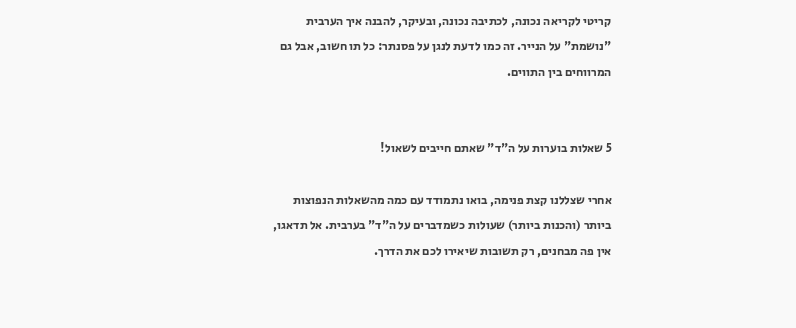קריטי לקריאה נכונה, לכתיבה נכונה, ובעיקר, להבנה איך הערבית "נושמת" על הנייר. זה כמו לדעת לנגן על פסנתר: כל תו חשוב, אבל גם המרווחים בין התווים.


5 שאלות בוערות על ה"ד" שאתם חייבים לשאול!

אחרי שצללנו קצת פנימה, בואו נתמודד עם כמה מהשאלות הנפוצות ביותר (והכנות ביותר) שעולות כשמדברים על ה"ד" בערבית. אל תדאגו, אין פה מבחנים, רק תשובות שיאירו לכם את הדרך.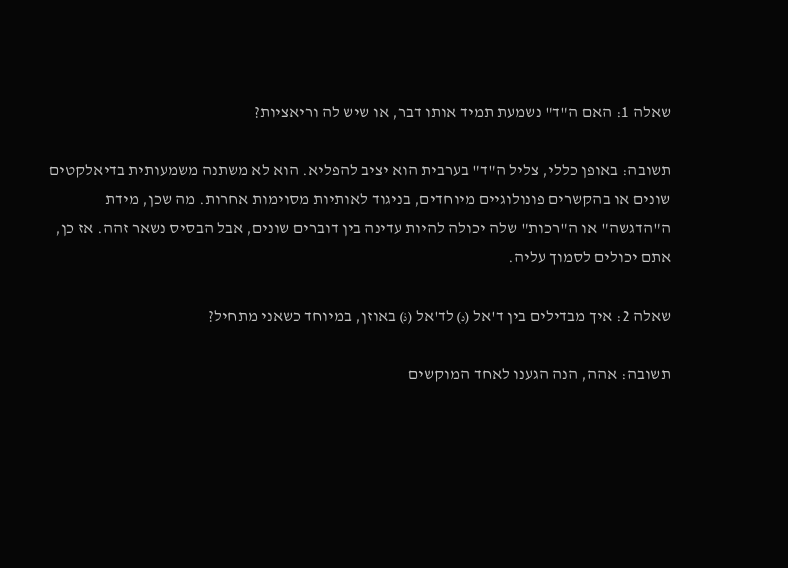שאלה 1: האם ה"ד" נשמעת תמיד אותו דבר, או שיש לה וריאציות?

תשובה: באופן כללי, צליל ה"ד" בערבית הוא יציב להפליא. הוא לא משתנה משמעותית בדיאלקטים שונים או בהקשרים פונולוגיים מיוחדים, בניגוד לאותיות מסוימות אחרות. מה שכן, מידת ה"הדגשה" או ה"רכות" שלה יכולה להיות עדינה בין דוברים שונים, אבל הבסיס נשאר זהה. אז כן, אתם יכולים לסמוך עליה.

שאלה 2: איך מבדילים בין ד'אל (د) לד'אל (ذ) באוזן, במיוחד כשאני מתחיל?

תשובה: אהה, הנה הגענו לאחד המוקשים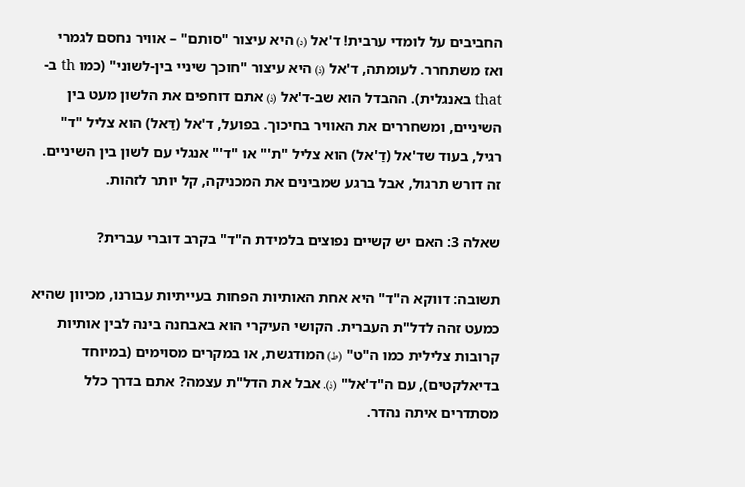החביבים על לומדי ערבית! ד'אל (د) היא עיצור "סותם" – אוויר נחסם לגמרי ואז משתחרר. לעומתה, ד'אל (ذ) היא עיצור "חוכך שיניי בין-לשוני" (כמו th ב-that באנגלית). ההבדל הוא שב-ד'אל (ذ) אתם דוחפים את הלשון מעט בין השיניים, ומשחררים את האוויר בחיכוך. בפועל, ד'אל (דַּאל) הוא צליל "ד" רגיל, בעוד שד'אל (דַ'אל) הוא צליל "ת'" או "ד'" אנגלי עם לשון בין השיניים. זה דורש תרגול, אבל ברגע שמבינים את המכניקה, קל יותר לזהות.

שאלה 3: האם יש קשיים נפוצים בלמידת ה"ד" בקרב דוברי עברית?

תשובה: דווקא ה"ד" היא אחת האותיות הפחות בעייתיות עבורנו, מכיוון שהיא כמעט זהה לדל"ת העברית. הקושי העיקרי הוא באבחנה בינה לבין אותיות קרובות צלילית כמו ה"ט" (ط) המודגשת, או במקרים מסוימים (במיוחד בדיאלקטים), עם ה"ד'אל" (ذ). אבל את הדל"ת עצמה? אתם בדרך כלל מסתדרים איתה נהדר.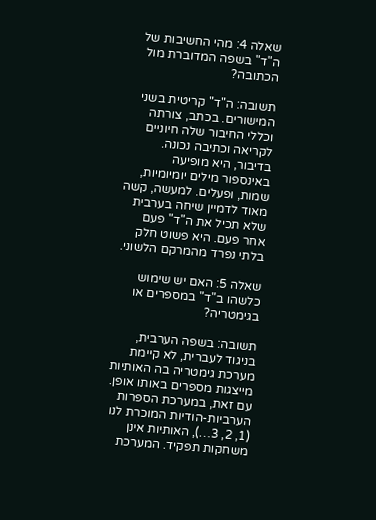שאלה 4: מהי החשיבות של ה"ד" בשפה המדוברת מול הכתובה?

תשובה: ה"ד" קריטית בשני המישורים. בכתב, צורתה וכללי החיבור שלה חיוניים לקריאה וכתיבה נכונה. בדיבור, היא מופיעה באינספור מילים יומיומיות, שמות, ופעלים. למעשה, קשה מאוד לדמיין שיחה בערבית שלא תכיל את ה"ד" פעם אחר פעם. היא פשוט חלק בלתי נפרד מהמרקם הלשוני.

שאלה 5: האם יש שימוש כלשהו ב"ד" במספרים או בגימטריה?

תשובה: בשפה הערבית, בניגוד לעברית, לא קיימת מערכת גימטריה בה האותיות מייצגות מספרים באותו אופן. עם זאת, במערכת הספרות הערביות-הודיות המוכרת לנו (1, 2, 3…), האותיות אינן משחקות תפקיד. המערכת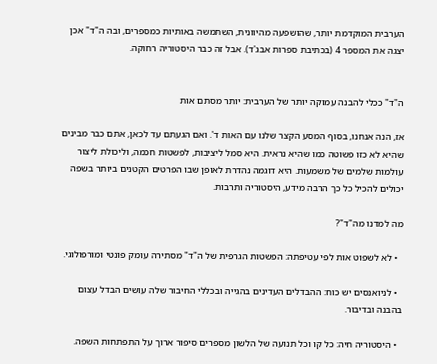הערבית המוקדמת יותר, שהושפעה מהיוונית, השתמשה באותיות כמספרים, ובה ה"ד" אכן יצגה את המספר 4 (בכתיבת ספרות אבג'ד). אבל זה כבר היסטוריה רחוקה.


ה"ד" ככלי להבנה עמוקה יותר של הערבית: יותר מסתם אות

אז, הנה אנחנו, בסוף המסע הקצר שלנו עם האות ד'. ואם הגעתם עד לכאן, אתם כבר מבינים שהיא לא כזו פשוטה כמו שהיא נראית. היא סמל ליציבות, לפשטות חכמה, וליכולת ליצור עולמות שלמים של משמעות. היא דוגמה נהדרת לאופן שבו הפרטים הקטנים ביותר בשפה יכולים להכיל כל כך הרבה מידע, היסטוריה ותרבות.

מה למדנו מה"ד"?

  • לא לשפוט אות לפי עטיפתה: הפשטות הגרפית של ה"ד" מסתירה עומק פונטי ומורפולוגי.

  • לניואנסים יש כוח: ההבדלים העדינים בהגייה ובכללי החיבור שלה עושים הבדל עצום בהבנה ובדיבור.

  • היסטוריה חיה: כל קו וכל תנועה של הלשון מספרים סיפור ארוך על התפתחות השפה.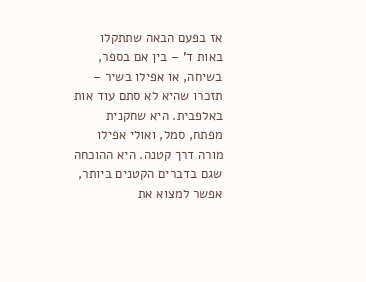אז בפעם הבאה שתתקלו באות ד' – בין אם בספר, בשיחה, או אפילו בשיר – תזכרו שהיא לא סתם עוד אות באלפבית. היא שחקנית מפתח, סמל, ואולי אפילו מורה דרך קטנה. היא ההוכחה שגם בדברים הקטנים ביותר, אפשר למצוא את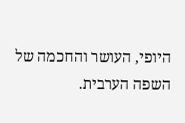היופי, העושר והחכמה של השפה הערבית.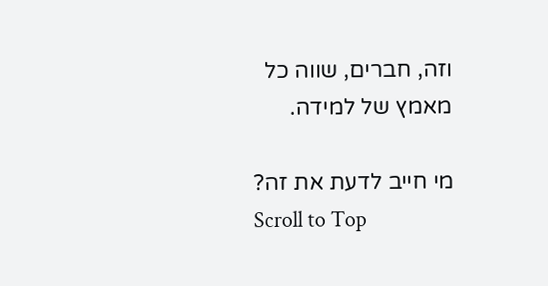וזה, חברים, שווה כל מאמץ של למידה.

מי חייב לדעת את זה?
Scroll to Top